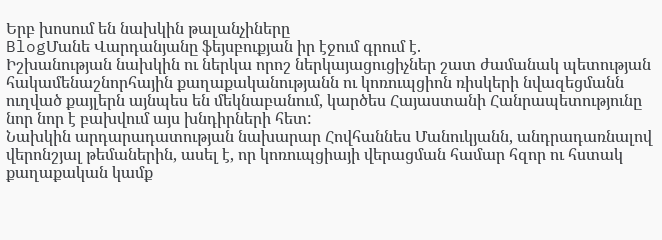Երբ խոսում են նախկին թալանչիները
BlogՄանե Վարդանյանը ֆեյսբուքյան իր էջում գրում է.
Իշխանության նախկին ու ներկա որոշ ներկայացուցիչներ շատ ժամանակ պետության հակամենաշնորհային քաղաքականությանն ու կոռուպցիոն ռիսկերի նվազեցմանն ուղված քայլերն այնպես են մեկնաբանում, կարծես Հայաստանի Հանրապետությունը նոր նոր է բախվում այս խնդիրների հետ:
Նախկին արդարադատության նախարար Հովհաննես Մանուկյանն, անդրադառնալով վերոնշյալ թեմաներին, ասել է, որ կոռուպցիայի վերացման համար հզոր ու հստակ քաղաքական կամք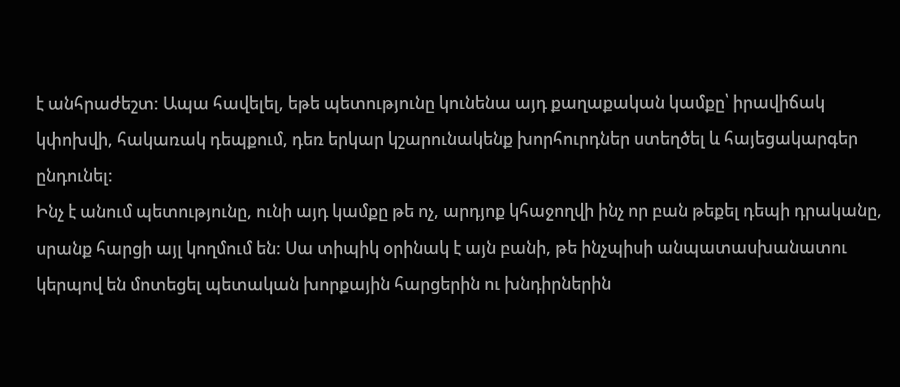է անհրաժեշտ: Ապա հավելել, եթե պետությունը կունենա այդ քաղաքական կամքը՝ իրավիճակ կփոխվի, հակառակ դեպքում, դեռ երկար կշարունակենք խորհուրդներ ստեղծել և հայեցակարգեր ընդունել:
Ինչ է անում պետությունը, ունի այդ կամքը թե ոչ, արդյոք կհաջողվի ինչ որ բան թեքել դեպի դրականը, սրանք հարցի այլ կողմում են: Սա տիպիկ օրինակ է այն բանի, թե ինչպիսի անպատասխանատու կերպով են մոտեցել պետական խորքային հարցերին ու խնդիրներին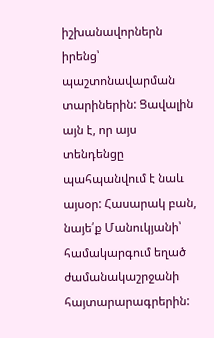իշխանավորներն իրենց՝ պաշտոնավարման տարիներին: Ցավալին այն է, որ այս տենդենցը պահպանվում է նաև այսօր: Հասարակ բան, նայե՛ք Մանուկյանի՝ համակարգում եղած ժամանակաշրջանի հայտարարագրերին: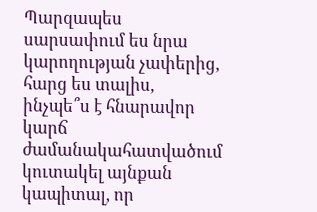Պարզապես սարսափում ես նրա կարողության չափերից, հարց ես տալիս, ինչպե՞ս է հնարավոր կարճ ժամանակահատվածում կուտակել այնքան կապիտալ, որ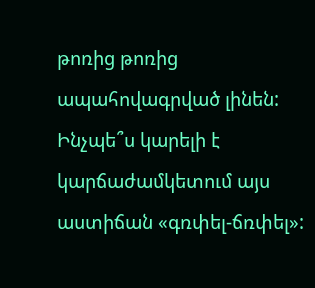թոռից թոռից ապահովագրված լինեն: Ինչպե՞ս կարելի է կարճաժամկետում այս աստիճան «գռփել-ճռփել»: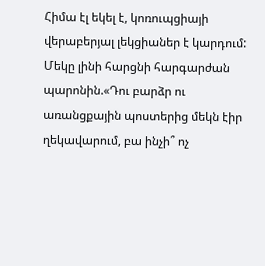Հիմա էլ եկել է, կոռուպցիայի վերաբերյալ լեկցիաներ է կարդում:
Մեկը լինի հարցնի հարգարժան պարոնին.«Դու բարձր ու առանցքային պոստերից մեկն էիր ղեկավարում, բա ինչի՞ ոչ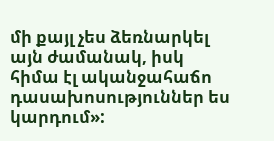մի քայլ չես ձեռնարկել այն ժամանակ, իսկ հիմա էլ ականջահաճո դասախոսություններ ես կարդում»: